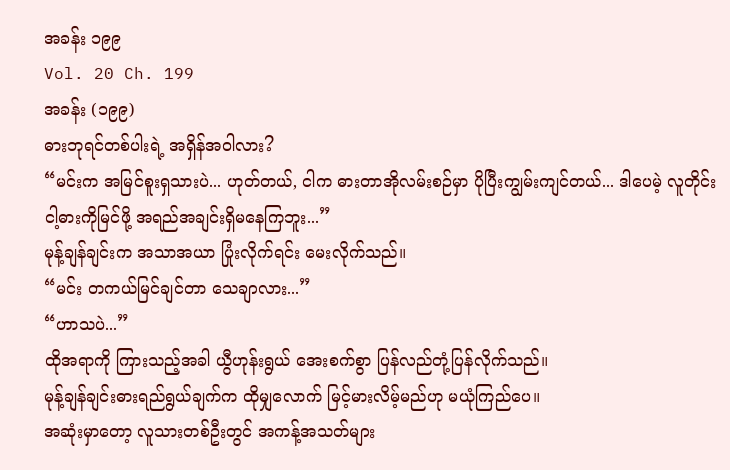အခန်း ၁၉၉
Vol. 20 Ch. 199
အခန်း (၁၉၉)
ဓားဘုရင်တစ်ပါးရဲ့ အရှိန်အဝါလား?
“မင်းက အမြင်စူးရှသားပဲ... ဟုတ်တယ်, ငါက ဓားတာအိုလမ်းစဉ်မှာ ပိုပြီးကျွမ်းကျင်တယ်... ဒါပေမဲ့ လူတိုင်း ငါ့ဓားကိုမြင်ဖို့ အရည်အချင်းရှိမနေကြဘူး...”
မုန့်ချန်ချင်းက အသာအယာ ပြုံးလိုက်ရင်း မေးလိုက်သည်။
“မင်း တကယ်မြင်ချင်တာ သေချာလား...”
“ဟာသပဲ...”
ထိုအရာကို ကြားသည့်အခါ ယွီဟုန်းရွယ် အေးစက်စွာ ပြန်လည်တုံ့ပြန်လိုက်သည်။
မုန့်ချန်ချင်းဓားရည်ရွယ်ချက်က ထိုမျှလောက် မြင့်မားလိမ့်မည်ဟု မယုံကြည်ပေ။
အဆုံးမှာတော့ လူသားတစ်ဦးတွင် အကန့်အသတ်များ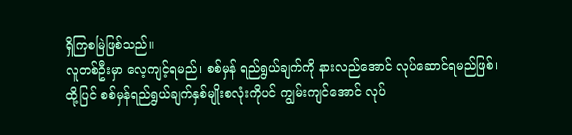ရှိကြစမြဲဖြစ်သည်။
လူတစ်ဦးမှာ လေ့ကျင့်ရမည်၊ စစ်မှန် ရည်ရွယ်ချက်ကို နားလည်အောင် လုပ်ဆောင်ရမည်ဖြစ်၊ ထို့ပြင် စစ်မှန်ရည်ရွယ်ချက်နှစ်မျိုးစလုံးကိုပင် ကျွမ်းကျင်အောင် လုပ်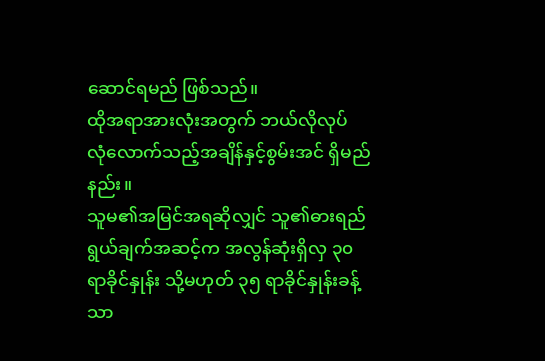ဆောင်ရမည် ဖြစ်သည်။
ထိုအရာအားလုံးအတွက် ဘယ်လိုလုပ် လုံလောက်သည့်အချိန်နှင့်စွမ်းအင် ရှိမည်နည်း။
သူမ၏အမြင်အရဆိုလျှင် သူ၏ဓားရည်ရွယ်ချက်အဆင့်က အလွန်ဆုံးရှိလှ ၃၀ ရာခိုင်နှုန်း သို့မဟုတ် ၃၅ ရာခိုင်နှုန်းခန့်သာ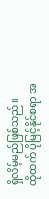ရှိလိမ့်မည်ဖြစ်သည်။
ထိုထက် ပိုမြင့်နိုင်စရာ အ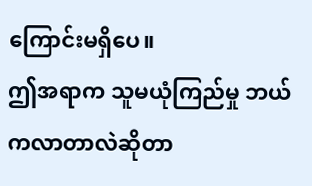ကြောင်းမရှိပေ။
ဤအရာက သူမယုံကြည်မှု ဘယ်ကလာတာလဲဆိုတာ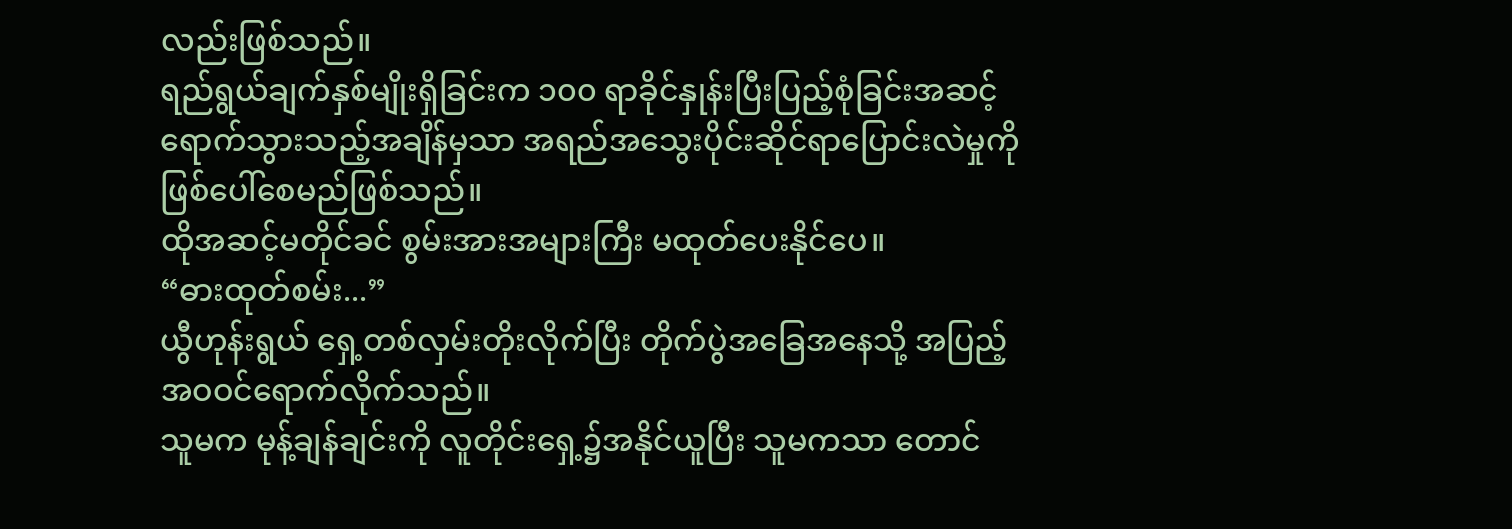လည်းဖြစ်သည်။
ရည်ရွယ်ချက်နှစ်မျိုးရှိခြင်းက ၁၀၀ ရာခိုင်နှုန်းပြီးပြည့်စုံခြင်းအဆင့် ရောက်သွားသည့်အချိန်မှသာ အရည်အသွေးပိုင်းဆိုင်ရာပြောင်းလဲမှုကို ဖြစ်ပေါ်စေမည်ဖြစ်သည်။
ထိုအဆင့်မတိုင်ခင် စွမ်းအားအများကြီး မထုတ်ပေးနိုင်ပေ။
“ဓားထုတ်စမ်း...”
ယွီဟုန်းရွယ် ရှေ့တစ်လှမ်းတိုးလိုက်ပြီး တိုက်ပွဲအခြေအနေသို့ အပြည့်အဝဝင်ရောက်လိုက်သည်။
သူမက မုန့်ချန်ချင်းကို လူတိုင်းရှေ့၌အနိုင်ယူပြီး သူမကသာ တောင်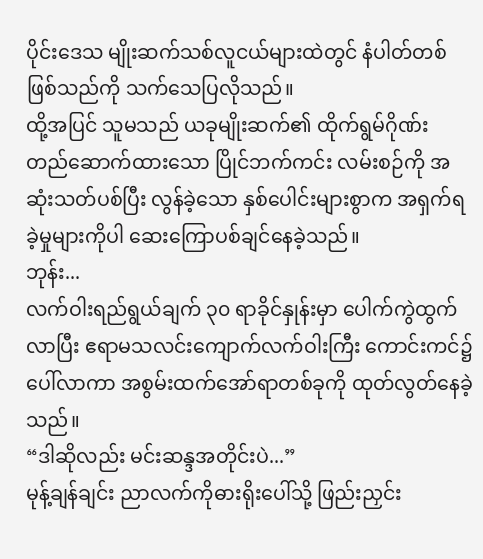ပိုင်းဒေသ မျိုးဆက်သစ်လူငယ်များထဲတွင် နံပါတ်တစ်ဖြစ်သည်ကို သက်သေပြလိုသည်။
ထို့အပြင် သူမသည် ယခုမျိုးဆက်၏ ထိုက်ရွမ်ဂိုဏ်း တည်ဆောက်ထားသော ပြိုင်ဘက်ကင်း လမ်းစဉ်ကို အဆုံးသတ်ပစ်ပြီး လွန်ခဲ့သော နှစ်ပေါင်းများစွာက အရှက်ရခဲ့မှုများကိုပါ ဆေးကြောပစ်ချင်နေခဲ့သည်။
ဘုန်း...
လက်ဝါးရည်ရွယ်ချက် ၃၀ ရာခိုင်နှုန်းမှာ ပေါက်ကွဲထွက်လာပြီး ဧရာမသလင်းကျောက်လက်ဝါးကြီး ကောင်းကင်၌ပေါ်လာကာ အစွမ်းထက်အော်ရာတစ်ခုကို ထုတ်လွတ်နေခဲ့သည်။
“ဒါဆိုလည်း မင်းဆန္ဒအတိုင်းပဲ...”
မုန့်ချန်ချင်း ညာလက်ကိုဓားရိုးပေါ်သို့ ဖြည်းညှင်း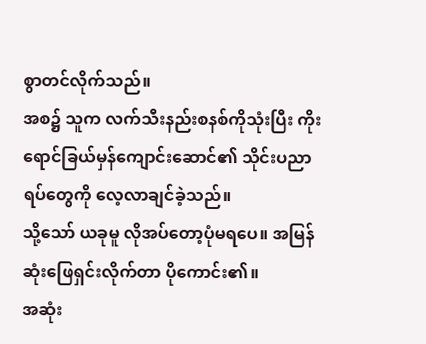စွာတင်လိုက်သည်။
အစ၌ သူက လက်သီးနည်းစနစ်ကိုသုံးပြီး ကိုးရောင်ခြယ်မှန်ကျောင်းဆောင်၏ သိုင်းပညာရပ်တွေကို လေ့လာချင်ခဲ့သည်။
သို့သော် ယခုမူ လိုအပ်တော့ပုံမရပေ။ အမြန်ဆုံးဖြေရှင်းလိုက်တာ ပိုကောင်း၏။
အဆုံး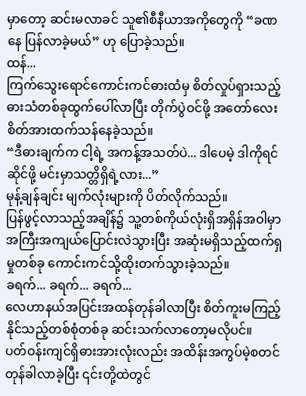မှာတော့ ဆင်းမလာခင် သူ၏စီနီယာအကိုတွေကို “ခဏနေ ပြန်လာခဲ့မယ်” ဟု ပြောခဲ့သည်။
ထန်...
ကြက်သွေးရောင်ကောင်းကင်ဓားထံမှ စိတ်လှုပ်ရှားသည့်ဓားသံတစ်ခုထွက်ပေါ်လာပြီး တိုက်ပွဲဝင်ဖို့ အတော်လေးစိတ်အားထက်သန်နေခဲ့သည်။
“ဒီဓားချက်က ငါ့ရဲ့ အကန့်အသတ်ပဲ... ဒါပေမဲ့ ဒါကိုရင်ဆိုင်ဖို့ မင်းမှာသတ္တိရှိရဲ့လား...”
မုန့်ချန်ချင်း မျက်လုံးများကို ပိတ်လိုက်သည်။
ပြန်ဖွင့်လာသည့်အချိန်၌ သူ့တစ်ကိုယ်လုံးရှိအရှိန်အဝါမှာ အကြီးအကျယ်ပြောင်းလဲသွားပြီး အဆုံးမရှိသည့်ထက်ရှမှုတစ်ခု ကောင်းကင်သို့ထိုးတက်သွားခဲ့သည်။
ခရက်... ခရက်... ခရက်...
လေဟာနယ်အပြင်းအထန်တုန်ခါလာပြီး စိတ်ကူးမကြည့်နိုင်သည့်တစ်စုံတစ်ခု ဆင်းသက်လာတော့မလိုပင်။
ပတ်ဝန်းကျင်ရှိဓားအားလုံးလည်း အထိန်းအကွပ်မဲ့စတင်တုန်ခါလာခဲ့ပြီး ၎င်းတို့ထဲတွင်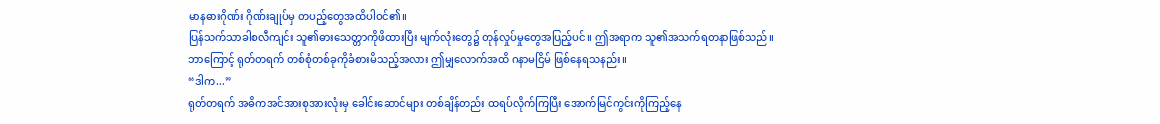မာနဓားဂိုဏ်း ဂိုဏ်းချုပ်မှ တပည့်တွေအထိပါဝင်၏။
ပြန်သက်သာခါစလီကျင်း သူ၏ဓားသေတ္တာကိုဖိထားပြီး မျက်လုံးတွေ၌ တုန်လှုပ်မှုတွေအပြည့်ပင်။ ဤအရာက သူ၏အသက်ရတနာဖြစ်သည်။
ဘာကြောင့် ရုတ်တရက် တစ်စုံတစ်ခုကိုခံစားမိသည့်အလား ဤမျှလောက်အထိ ဂနာမငြိမ် ဖြစ်နေရသနည်း။
“ဒါက...”
ရုတ်တရက် အဓိကအင်အားစုအားလုံးမှ ခေါင်းဆောင်များ တစ်ချိန်တည်း ထရပ်လိုက်ကြပြီး အောက်မြင်ကွင်းကိုကြည့်နေ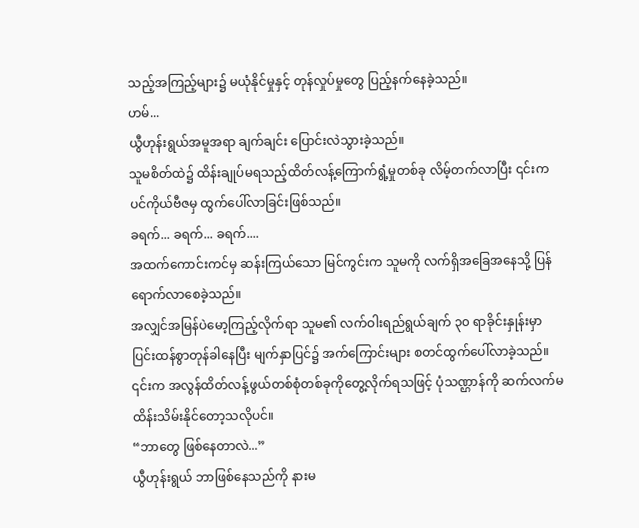သည့်အကြည့်များ၌ မယုံနိုင်မှုနှင့် တုန်လှုပ်မှုတွေ ပြည့်နက်နေခဲ့သည်။
ဟမ်...
ယွီဟုန်းရွယ်အမူအရာ ချက်ချင်း ပြောင်းလဲသွားခဲ့သည်။
သူမစိတ်ထဲ၌ ထိန်းချုပ်မရသည့်ထိတ်လန့်ကြောက်ရွံ့မှုတစ်ခု လိမ့်တက်လာပြီး ၎င်းက ပင်ကိုယ်ဗီဇမှ ထွက်ပေါ်လာခြင်းဖြစ်သည်။
ခရက်... ခရက်... ခရက်....
အထက်ကောင်းကင်မှ ဆန်းကြယ်သော မြင်ကွင်းက သူမကို လက်ရှိအခြေအနေသို့ ပြန်ရောက်လာစေခဲ့သည်။
အလျှင်အမြန်ပဲမော့ကြည့်လိုက်ရာ သူမ၏ လက်ဝါးရည်ရွယ်ချက် ၃၀ ရာခိုင်းနှုန်းမှာ ပြင်းထန်စွာတုန်ခါနေပြီး မျက်နှာပြင်၌ အက်ကြောင်းများ စတင်ထွက်ပေါ်လာခဲ့သည်။
၎င်းက အလွန်ထိတ်လန့်ဖွယ်တစ်စုံတစ်ခုကိုတွေ့လိုက်ရသဖြင့် ပုံသဏ္ဌာန်ကို ဆက်လက်မထိန်းသိမ်းနိုင်တော့သလိုပင်။
“ဘာတွေ ဖြစ်နေတာလဲ...”
ယွီဟုန်းရွယ် ဘာဖြစ်နေသည်ကို နားမ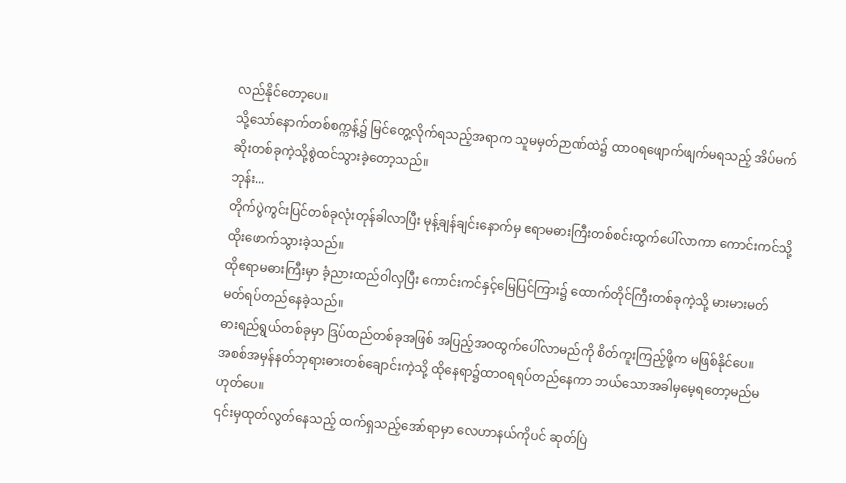လည်နိုင်တော့ပေ။
သို့သော်နောက်တစ်စက္ကန့်၌ မြင်တွေ့လိုက်ရသည့်အရာက သူမမှတ်ဉာဏ်ထဲ၌ ထာဝရဖျောက်ဖျက်မရသည့် အိပ်မက်ဆိုးတစ်ခုကဲ့သို့စွဲထင်သွားခဲ့တော့သည်။
ဘုန်း...
တိုက်ပွဲကွင်းပြင်တစ်ခုလုံးတုန်ခါလာပြီး မုန့်ချန်ချင်းနောက်မှ ဧရာမဓားကြီးတစ်စင်းထွက်ပေါ်လာကာ ကောင်းကင်သို့ထိုးဖောက်သွားခဲ့သည်။
ထိုဧရာမဓားကြီးမှာ ခံ့ညားထည်ဝါလှပြီး ကောင်းကင်နှင့်မြေပြင်ကြား၌ ထောက်တိုင်ကြီးတစ်ခုကဲ့သို့ မားမားမတ်မတ်ရပ်တည်နေခဲ့သည်။
ဓားရည်ရွယ်တစ်ခုမှာ ဒြပ်ထည်တစ်ခုအဖြစ် အပြည့်အဝထွက်ပေါ်လာမည်ကို စိတ်ကူးကြည့်ဖို့က မဖြစ်နိုင်ပေ။
အစစ်အမှန်နတ်ဘုရားဓားတစ်ချောင်းကဲ့သို့ ထိုနေရာ၌ထာဝရရပ်တည်နေကာ ဘယ်သောအခါမှမေ့ရတော့မည်မဟုတ်ပေ။
၎င်းမှထုတ်လွတ်နေသည့် ထက်ရှသည့်အော်ရာမှာ လေဟာနယ်ကိုပင် ဆုတ်ပြဲ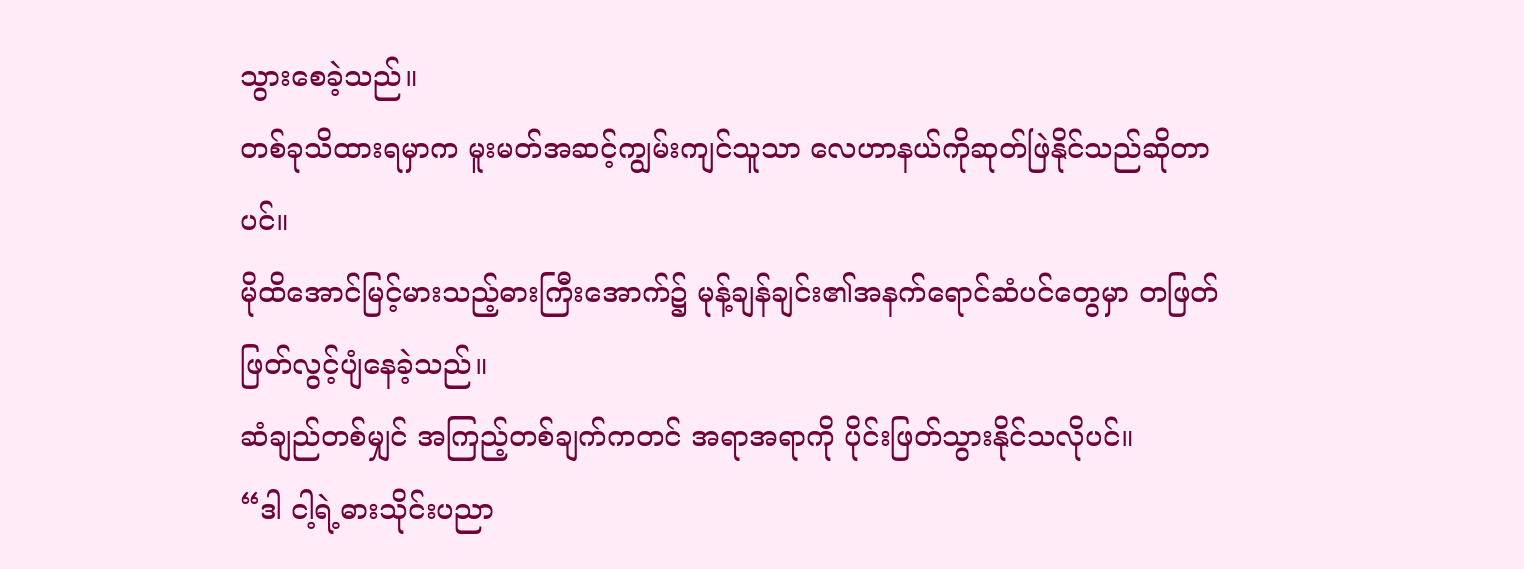သွားစေခဲ့သည်။
တစ်ခုသိထားရမှာက မူးမတ်အဆင့်ကျွမ်းကျင်သူသာ လေဟာနယ်ကိုဆုတ်ဖြဲနိုင်သည်ဆိုတာပင်။
မိုထိအောင်မြင့်မားသည့်ဓားကြီးအောက်၌ မုန့်ချန်ချင်း၏အနက်ရောင်ဆံပင်တွေမှာ တဖြတ်ဖြတ်လွင့်ပျံနေခဲ့သည်။
ဆံချည်တစ်မျှင် အကြည့်တစ်ချက်ကတင် အရာအရာကို ပိုင်းဖြတ်သွားနိုင်သလိုပင်။
“ဒါ ငါ့ရဲ့ဓားသိုင်းပညာ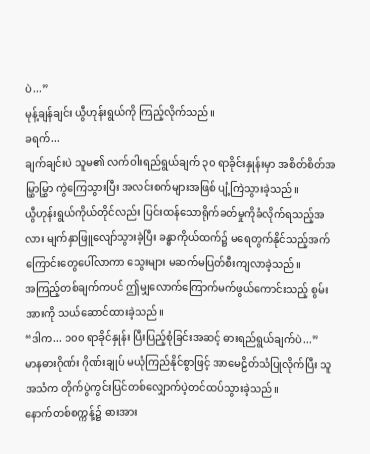ပဲ...”
မုန့်ချန်ချင်း ယွီဟုန်းရွယ်ကို ကြည့်လိုက်သည်။
ခရက်...
ချက်ချင်းပဲ သူမ၏ လက်ဝါးရည်ရွယ်ချက် ၃၀ ရာခိုင်းနှုန်းမှာ အစိတ်စိတ်အမြွှာမြွှာ ကွဲကြေသွားပြီး အလင်းစက်များအဖြစ် ပျံ့ကြဲသွားခဲ့သည်။
ယွီဟုန်းရွယ်ကိုယ်တိုင်လည်း ပြင်းထန်သောရိုက်ခတ်မှုကိုခံလိုက်ရသည့်အလား မျက်နှာဖြူလျော်သွားခဲ့ပြီး ခန္ဓာကိုယ်ထက်၌ မရေတွက်နိုင်သည့်အက်ကြောင်းတွေပေါ်လာကာ သွေးများ မဆက်မပြတ်စီးကျလာခဲ့သည်။
အကြည့်တစ်ချက်ကပင် ဤမျှလောက်ကြောက်မက်ဖွယ်ကောင်းသည့် စွမ်းအားကို သယ်ဆောင်ထားခဲ့သည်။
“ဒါက... ၁၀၀ ရာခိုင်နှုန်း ပြီးပြည့်စုံခြင်းအဆင့် ဓားရည်ရွယ်ချက်ပဲ...”
မာနဓားဂိုဏ်း ဂိုဏ်းချုပ် မယုံကြည်နိုင်စွာဖြင့် အာမေဠိတ်သံပြုလိုက်ပြီး သူအသံက တိုက်ပွဲကွင်းပြင်တစ်လျှောက်ပဲ့တင်ထပ်သွားခဲ့သည်။
နောက်တစ်စက္ကန့်၌ ဓားအား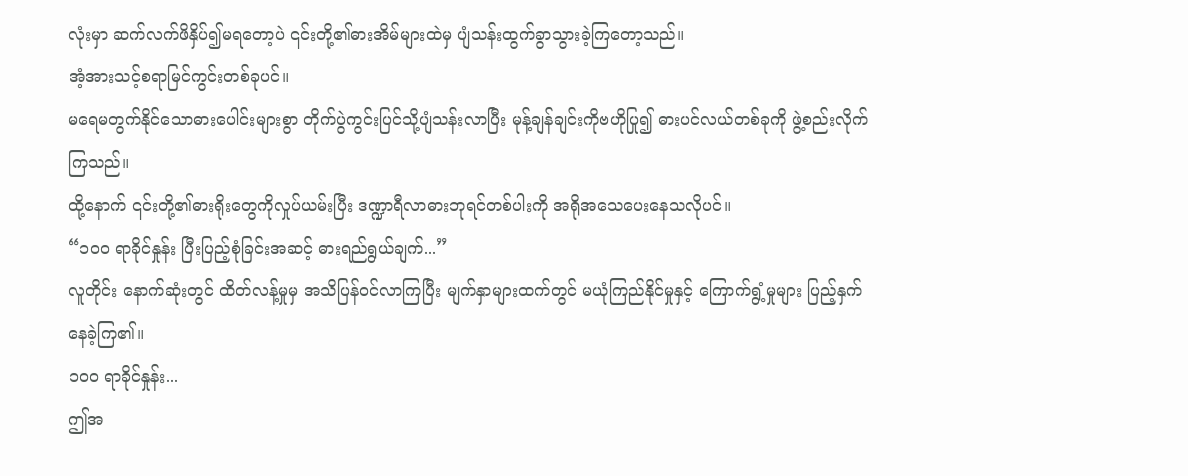လုံးမှာ ဆက်လက်ဖိနှိပ်၍မရတော့ပဲ ၎င်းတို့၏ဓားအိမ်များထဲမှ ပျံသန်းထွက်ခွာသွားခဲ့ကြတော့သည်။
အံ့အားသင့်စရာမြင်ကွင်းတစ်ခုပင်။
မရေမတွက်နိုင်သောဓားပေါင်းများစွာ တိုက်ပွဲကွင်းပြင်သို့ပျံသန်းလာပြီး မုန့်ချန်ချင်းကိုဗဟိုပြု၍ ဓားပင်လယ်တစ်ခုကို ဖွဲ့စည်းလိုက်ကြသည်။
ထို့နောက် ၎င်းတို့၏ဓားရိုးတွေကိုလှုပ်ယမ်းပြီး ဒဏ္ဍာရီလာဓားဘုရင်တစ်ပါးကို အရိုအသေပေးနေသလိုပင်။
“၁၀၀ ရာခိုင်နှုန်း ပြီးပြည့်စုံခြင်းအဆင့် ဓားရည်ရွယ်ချက်...”
လူတိုင်း နောက်ဆုံးတွင် ထိတ်လန့်မှုမှ အသိပြန်ဝင်လာကြပြီး မျက်နှာများထက်တွင် မယုံကြည်နိုင်မှုနှင့် ကြောက်ရွံ့မှုများ ပြည့်နှက်နေခဲ့ကြ၏။
၁၀၀ ရာခိုင်နှုန်း...
ဤအ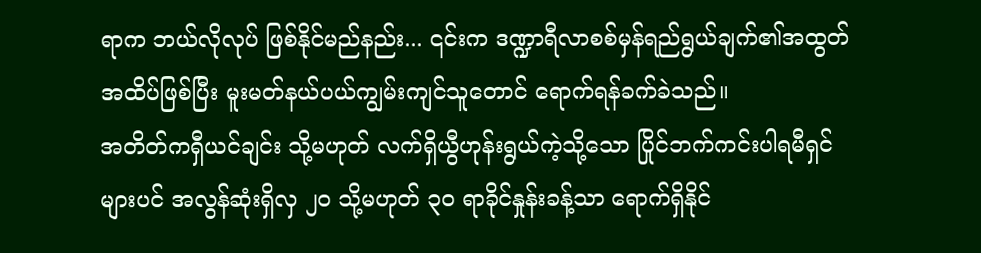ရာက ဘယ်လိုလုပ် ဖြစ်နိုင်မည်နည်း... ၎င်းက ဒဏ္ဍာရီလာစစ်မှန်ရည်ရွယ်ချက်၏အထွတ်အထိပ်ဖြစ်ပြီး မူးမတ်နယ်ပယ်ကျွမ်းကျင်သူတောင် ရောက်ရန်ခက်ခဲသည်။
အတိတ်ကရှီယင်ချင်း သို့မဟုတ် လက်ရှိယွီဟုန်းရွယ်ကဲ့သို့သော ပြိုင်ဘက်ကင်းပါရမီရှင်များပင် အလွန်ဆုံးရှိလှ ၂၀ သို့မဟုတ် ၃၀ ရာခိုင်နှုန်းခန့်သာ ရောက်ရှိနိုင်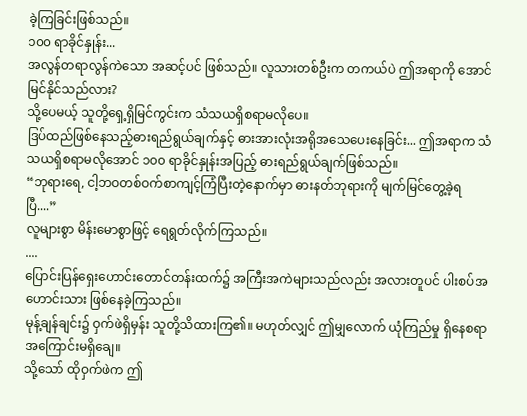ခဲ့ကြခြင်းဖြစ်သည်။
၁၀၀ ရာခိုင်နှုန်း...
အလွန်တရာလွန်ကဲသော အဆင့်ပင် ဖြစ်သည်။ လူသားတစ်ဦးက တကယ်ပဲ ဤအရာကို အောင်မြင်နိုင်သည်လား?
သို့ပေမယ့် သူတို့ရှေ့ရှိမြင်ကွင်းက သံသယရှိစရာမလိုပေ။
ဒြပ်ထည်ဖြစ်နေသည့်ဓားရည်ရွယ်ချက်နှင့် ဓားအားလုံးအရိုအသေပေးနေခြင်း... ဤအရာက သံသယရှိစရာမလိုအောင် ၁၀၀ ရာခိုင်နှုန်းအပြည့် ဓားရည်ရွယ်ချက်ဖြစ်သည်။
“ဘုရားရေ, ငါ့ဘဝတစ်ဝက်စာကျင့်ကြံပြီးတဲ့နောက်မှာ ဓားနတ်ဘုရားကို မျက်မြင်တွေ့ခဲ့ရပြီ....”
လူများစွာ မိန်းမောစွာဖြင့် ရေရွတ်လိုက်ကြသည်။
....
ပြောင်းပြန်ရှေးဟောင်းတောင်တန်းထက်၌ အကြီးအကဲများသည်လည်း အလားတူပင် ပါးစပ်အဟောင်းသား ဖြစ်နေခဲ့ကြသည်။
မုန့်ချန်ချင်း၌ ဝှက်ဖဲရှိမှန်း သူတို့သိထားကြ၏။ မဟုတ်လျှင် ဤမျှလောက် ယုံကြည်မှု ရှိနေစရာ အကြောင်းမရှိချေ။
သို့သော် ထိုဝှက်ဖဲက ဤ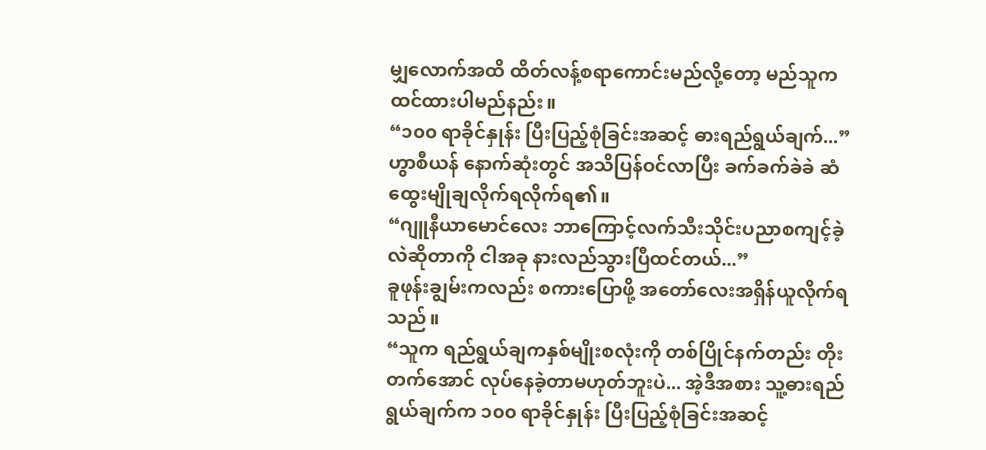မျှလောက်အထိ ထိတ်လန့်စရာကောင်းမည်လို့တော့ မည်သူက ထင်ထားပါမည်နည်း။
“၁၀၀ ရာခိုင်နှုန်း ပြီးပြည့်စုံခြင်းအဆင့် ဓားရည်ရွယ်ချက်...”
ဟွာစီယန် နောက်ဆုံးတွင် အသိပြန်ဝင်လာပြီး ခက်ခက်ခဲခဲ ဆံထွေးမျိုချလိုက်ရလိုက်ရ၏။
“ဂျူနီယာမောင်လေး ဘာကြောင့်လက်သီးသိုင်းပညာစကျင့်ခဲ့လဲဆိုတာကို ငါအခု နားလည်သွားပြီထင်တယ်...”
ခူဖုန်းချွမ်းကလည်း စကားပြောဖို့ အတော်လေးအရှိန်ယူလိုက်ရသည်။
“သူက ရည်ရွယ်ချကနှစ်မျိုးစလုံးကို တစ်ပြိုင်နက်တည်း တိုးတက်အောင် လုပ်နေခဲ့တာမဟုတ်ဘူးပဲ... အဲ့ဒီအစား သူ့ဓားရည်ရွယ်ချက်က ၁၀၀ ရာခိုင်နှုန်း ပြီးပြည့်စုံခြင်းအဆင့်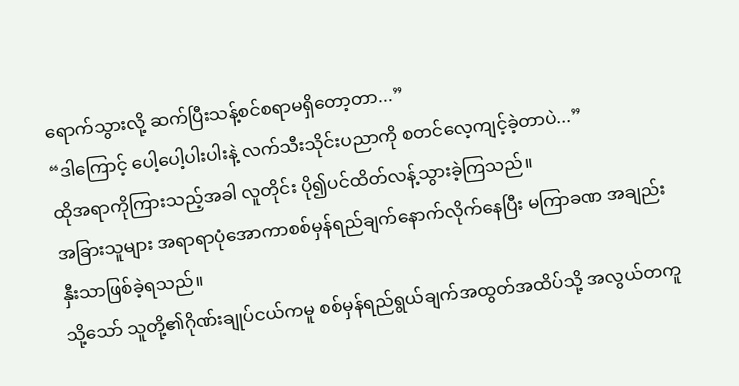ရောက်သွားလို့ ဆက်ပြီးသန့်စင်စရာမရှိတော့တာ...”
“ဒါကြောင့် ပေါ့ပေါ့ပါးပါးနဲ့ လက်သီးသိုင်းပညာကို စတင်လေ့ကျင့်ခဲ့တာပဲ...”
ထိုအရာကိုကြားသည့်အခါ လူတိုင်း ပို၍ပင်ထိတ်လန့်သွားခဲ့ကြသည်။
အခြားသူများ အရာရာပုံအောကာစစ်မှန်ရည်ချက်နောက်လိုက်နေပြီး မကြာခဏ အချည်းနှီးသာဖြစ်ခဲ့ရသည်။
သို့သော် သူတို့၏ဂိုဏ်းချုပ်ငယ်ကမူ စစ်မှန်ရည်ရွယ်ချက်အထွတ်အထိပ်သို့ အလွယ်တကူ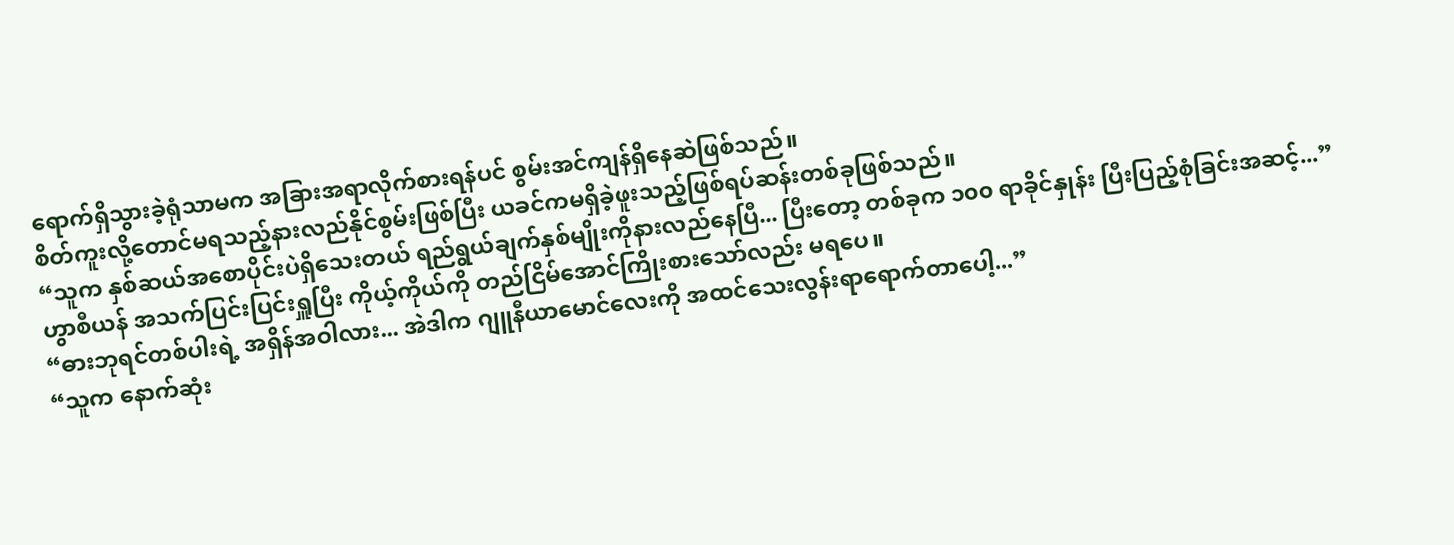ရောက်ရှိသွားခဲ့ရုံသာမက အခြားအရာလိုက်စားရန်ပင် စွမ်းအင်ကျန်ရှိနေဆဲဖြစ်သည်။
စိတ်ကူးလို့တောင်မရသည့်နားလည်နိုင်စွမ်းဖြစ်ပြီး ယခင်ကမရှိခဲ့ဖူးသည့်ဖြစ်ရပ်ဆန်းတစ်ခုဖြစ်သည်။
“သူက နှစ်ဆယ်အစောပိုင်းပဲရှိသေးတယ် ရည်ရွယ်ချက်နှစ်မျိုးကိုနားလည်နေပြီ... ပြီးတော့ တစ်ခုက ၁၀၀ ရာခိုင်နှုန်း ပြီးပြည့်စုံခြင်းအဆင့်...”
ဟွာစီယန် အသက်ပြင်းပြင်းရှူပြီး ကိုယ့်ကိုယ်ကို တည်ငြိမ်အောင်ကြိုးစားသော်လည်း မရပေ။
“ဓားဘုရင်တစ်ပါးရဲ့ အရှိန်အဝါလား... အဲဒါက ဂျူနီယာမောင်လေးကို အထင်သေးလွန်းရာရောက်တာပေါ့...”
“သူက နောက်ဆုံး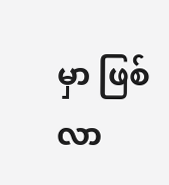မှာ ဖြစ်လာ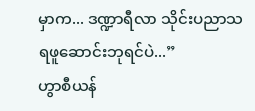မှာက... ဒဏ္ဍာရီလာ သိုင်းပညာသရဖူဆောင်းဘုရင်ပဲ...”
ဟွာစီယန်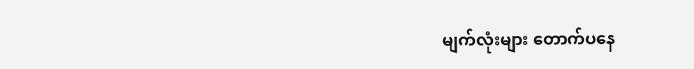မျက်လုံးများ တောက်ပနေ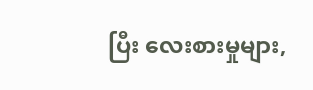ပြီး လေးစားမှုများ,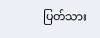ပြတ်သား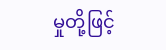မှုတို့ဖြင့်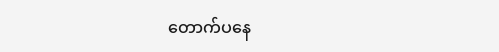တောက်ပနေ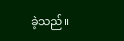ခဲ့သည်။